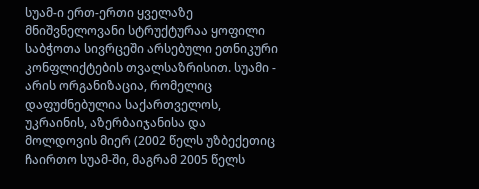სუამ-ი ერთ-ერთი ყველაზე მნიშვნელოვანი სტრუქტურაა ყოფილი საბჭოთა სივრცეში არსებული ეთნიკური კონფლიქტების თვალსაზრისით. სუამი - არის ორგანიზაცია, რომელიც დაფუძნებულია საქართველოს, უკრაინის, აზერბაიჯანისა და მოლდოვის მიერ (2002 წელს უზბექეთიც ჩაირთო სუამ-ში, მაგრამ 2005 წელს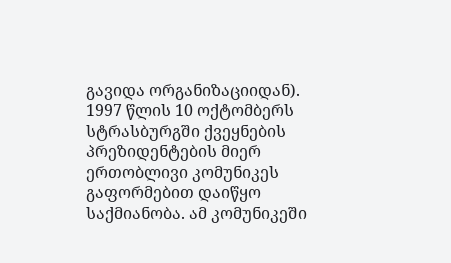გავიდა ორგანიზაციიდან). 1997 წლის 10 ოქტომბერს სტრასბურგში ქვეყნების პრეზიდენტების მიერ ერთობლივი კომუნიკეს გაფორმებით დაიწყო საქმიანობა. ამ კომუნიკეში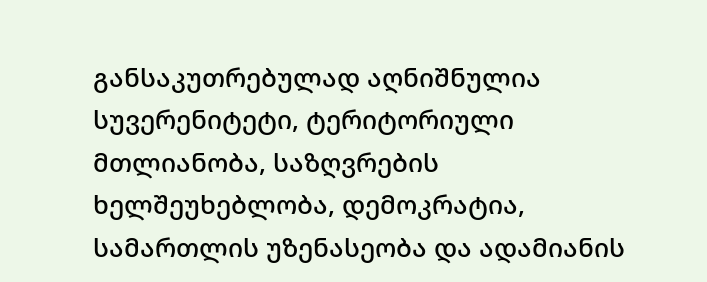განსაკუთრებულად აღნიშნულია სუვერენიტეტი, ტერიტორიული მთლიანობა, საზღვრების ხელშეუხებლობა, დემოკრატია, სამართლის უზენასეობა და ადამიანის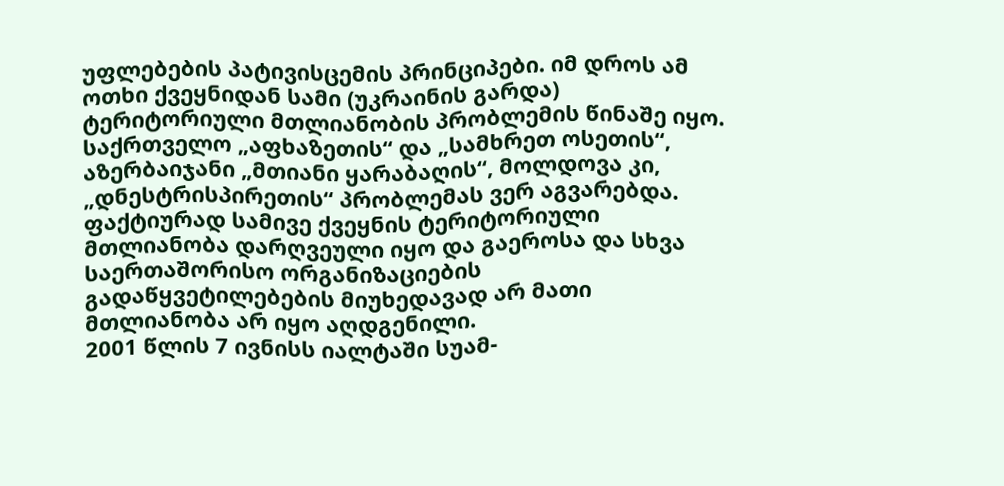უფლებების პატივისცემის პრინციპები. იმ დროს ამ ოთხი ქვეყნიდან სამი (უკრაინის გარდა) ტერიტორიული მთლიანობის პრობლემის წინაშე იყო. საქრთველო „აფხაზეთის“ და „სამხრეთ ოსეთის“, აზერბაიჯანი „მთიანი ყარაბაღის“, მოლდოვა კი, „დნესტრისპირეთის“ პრობლემას ვერ აგვარებდა. ფაქტიურად სამივე ქვეყნის ტერიტორიული მთლიანობა დარღვეული იყო და გაეროსა და სხვა საერთაშორისო ორგანიზაციების გადაწყვეტილებების მიუხედავად არ მათი მთლიანობა არ იყო აღდგენილი.
2001 წლის 7 ივნისს იალტაში სუამ-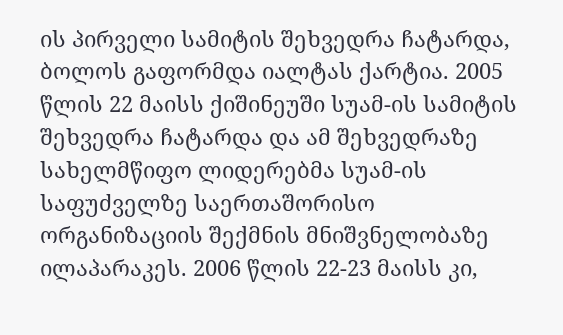ის პირველი სამიტის შეხვედრა ჩატარდა, ბოლოს გაფორმდა იალტას ქარტია. 2005 წლის 22 მაისს ქიშინეუში სუამ-ის სამიტის შეხვედრა ჩატარდა და ამ შეხვედრაზე სახელმწიფო ლიდერებმა სუამ-ის საფუძველზე საერთაშორისო ორგანიზაციის შექმნის მნიშვნელობაზე ილაპარაკეს. 2006 წლის 22-23 მაისს კი,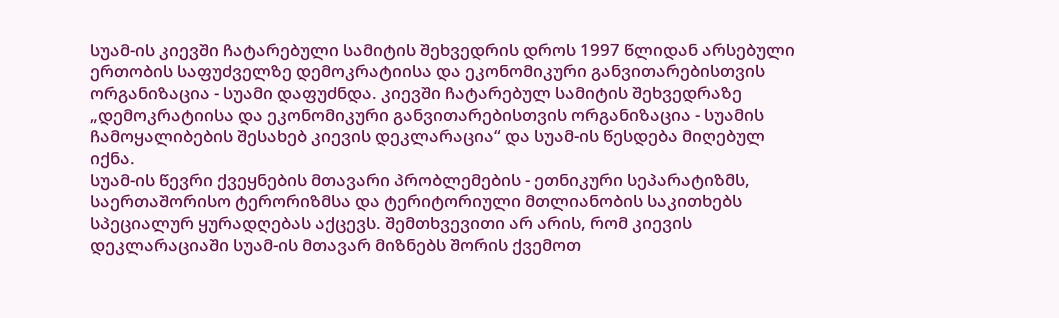სუამ-ის კიევში ჩატარებული სამიტის შეხვედრის დროს 1997 წლიდან არსებული ერთობის საფუძველზე დემოკრატიისა და ეკონომიკური განვითარებისთვის ორგანიზაცია - სუამი დაფუძნდა. კიევში ჩატარებულ სამიტის შეხვედრაზე „დემოკრატიისა და ეკონომიკური განვითარებისთვის ორგანიზაცია - სუამის ჩამოყალიბების შესახებ კიევის დეკლარაცია“ და სუამ-ის წესდება მიღებულ იქნა.
სუამ-ის წევრი ქვეყნების მთავარი პრობლემების - ეთნიკური სეპარატიზმს, საერთაშორისო ტერორიზმსა და ტერიტორიული მთლიანობის საკითხებს სპეციალურ ყურადღებას აქცევს. შემთხვევითი არ არის, რომ კიევის დეკლარაციაში სუამ-ის მთავარ მიზნებს შორის ქვემოთ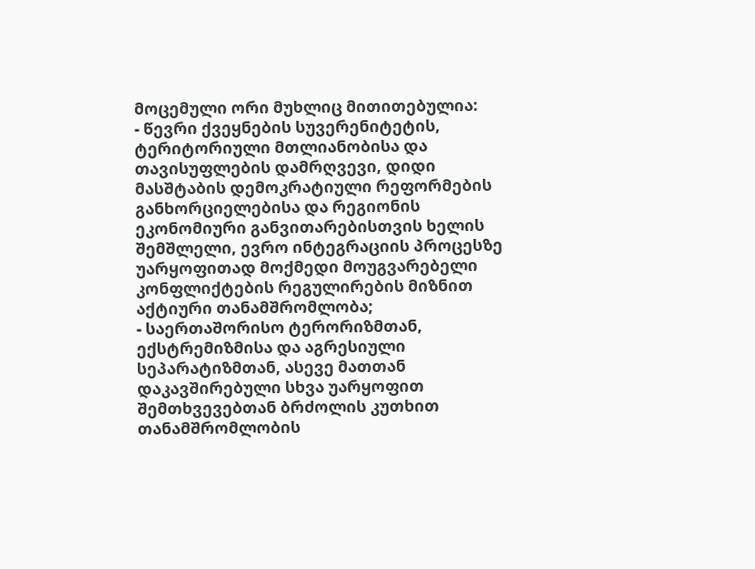მოცემული ორი მუხლიც მითითებულია:
- წევრი ქვეყნების სუვერენიტეტის, ტერიტორიული მთლიანობისა და თავისუფლების დამრღვევი, დიდი მასშტაბის დემოკრატიული რეფორმების განხორციელებისა და რეგიონის ეკონომიური განვითარებისთვის ხელის შემშლელი, ევრო ინტეგრაციის პროცესზე უარყოფითად მოქმედი მოუგვარებელი კონფლიქტების რეგულირების მიზნით აქტიური თანამშრომლობა;
- საერთაშორისო ტერორიზმთან, ექსტრემიზმისა და აგრესიული სეპარატიზმთან, ასევე მათთან დაკავშირებული სხვა უარყოფით შემთხვევებთან ბრძოლის კუთხით თანამშრომლობის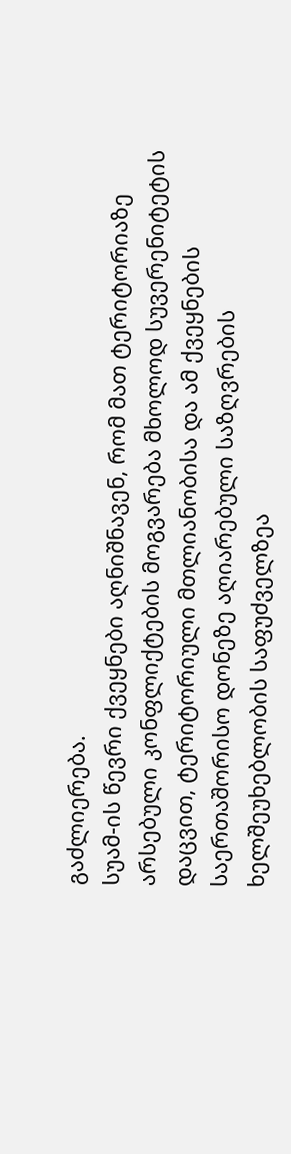გაძლიერება.
სუამ-ის წევრი ქვეყნები აღნიშნავენ, რომ მათ ტერიტორიაზე არსებული კონფლიქტების მოგვარება მხოლოდ სუვერენიტეტის დაცვით, ტერიტორიული მთლიანობისა და ამ ქვეყნების საერთაშორისო დონეზე აღიარებული საზღვრების ხელშეუხებლობის საფუძველზეა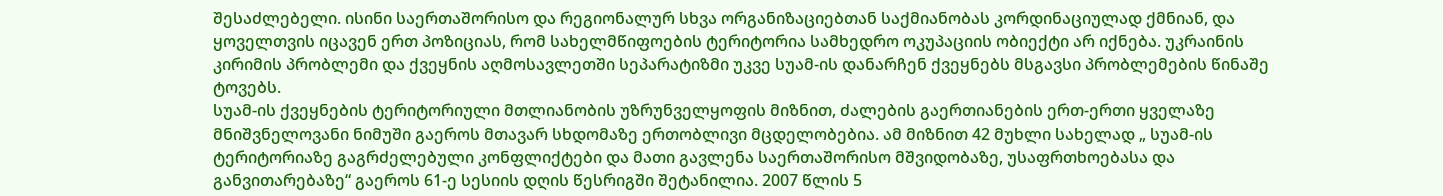შესაძლებელი. ისინი საერთაშორისო და რეგიონალურ სხვა ორგანიზაციებთან საქმიანობას კორდინაციულად ქმნიან, და ყოველთვის იცავენ ერთ პოზიციას, რომ სახელმწიფოების ტერიტორია სამხედრო ოკუპაციის ობიექტი არ იქნება. უკრაინის კირიმის პრობლემი და ქვეყნის აღმოსავლეთში სეპარატიზმი უკვე სუამ-ის დანარჩენ ქვეყნებს მსგავსი პრობლემების წინაშე ტოვებს.
სუამ-ის ქვეყნების ტერიტორიული მთლიანობის უზრუნველყოფის მიზნით, ძალების გაერთიანების ერთ-ერთი ყველაზე მნიშვნელოვანი ნიმუში გაეროს მთავარ სხდომაზე ერთობლივი მცდელობებია. ამ მიზნით 42 მუხლი სახელად „ სუამ-ის ტერიტორიაზე გაგრძელებული კონფლიქტები და მათი გავლენა საერთაშორისო მშვიდობაზე, უსაფრთხოებასა და განვითარებაზე“ გაეროს 61-ე სესიის დღის წესრიგში შეტანილია. 2007 წლის 5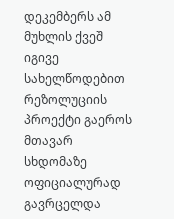დეკემბერს ამ მუხლის ქვეშ იგივე სახელწოდებით რეზოლუციის პროექტი გაეროს მთავარ სხდომაზე ოფიციალურად გავრცელდა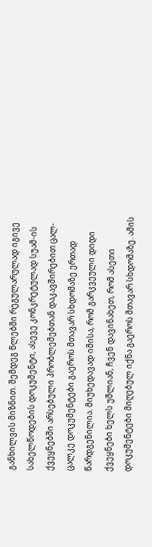განხილვის მიზნით. შემდეგ წლებში რეგულარულად იგივე სახელწოდების დოკუმენტი, ასევე კონკრეტულად სუამ-ის ქვეყნებში არსებული პრობლემებთან დაკავშირებით ცალ-ცალკე დოკუმენტები გაეროს მთავარ სხდომაზე ერთად წარდგენილია. მიუხედავად იმისა, რომ გარკვეული დიდი ქვეყნები ხელს უშლიან, ჩვენ დავინახეთ, რომ ასეთი დოკუმენტები მიღებულ იქნა გაეროს მთავარ სხდომაზე. ამის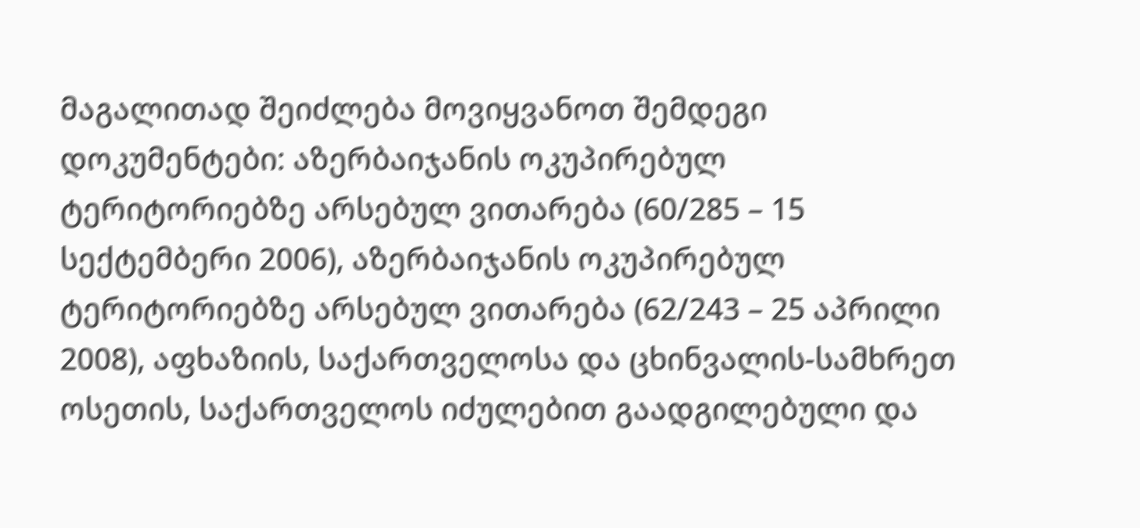მაგალითად შეიძლება მოვიყვანოთ შემდეგი დოკუმენტები: აზერბაიჯანის ოკუპირებულ ტერიტორიებზე არსებულ ვითარება (60/285 – 15 სექტემბერი 2006), აზერბაიჯანის ოკუპირებულ ტერიტორიებზე არსებულ ვითარება (62/243 – 25 აპრილი 2008), აფხაზიის, საქართველოსა და ცხინვალის-სამხრეთ ოსეთის, საქართველოს იძულებით გაადგილებული და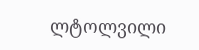ლტოლვილი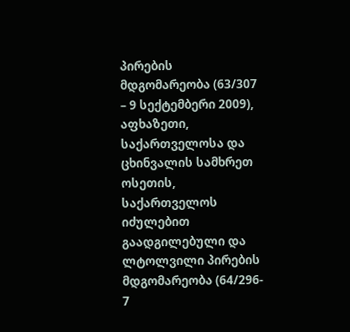პირების მდგომარეობა (63/307 – 9 სექტემბერი 2009), აფხაზეთი, საქართველოსა და ცხინვალის სამხრეთ ოსეთის, საქართველოს იძულებით გაადგილებული და ლტოლვილი პირების მდგომარეობა (64/296- 7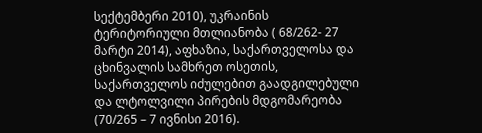სექტემბერი 2010), უკრაინის ტერიტორიული მთლიანობა ( 68/262- 27 მარტი 2014), აფხაზია, საქართველოსა და ცხინვალის სამხრეთ ოსეთის, საქართველოს იძულებით გაადგილებული და ლტოლვილი პირების მდგომარეობა (70/265 – 7 ივნისი 2016).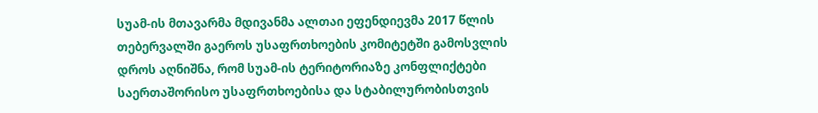სუამ-ის მთავარმა მდივანმა ალთაი ეფენდიევმა 2017 წლის თებერვალში გაეროს უსაფრთხოების კომიტეტში გამოსვლის დროს აღნიშნა, რომ სუამ-ის ტერიტორიაზე კონფლიქტები საერთაშორისო უსაფრთხოებისა და სტაბილურობისთვის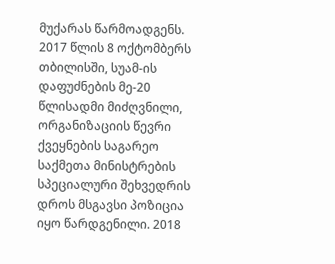მუქარას წარმოადგენს. 2017 წლის 8 ოქტომბერს თბილისში, სუამ-ის დაფუძნების მე-20 წლისადმი მიძღვნილი, ორგანიზაციის წევრი ქვეყნების საგარეო საქმეთა მინისტრების სპეციალური შეხვედრის დროს მსგავსი პოზიცია იყო წარდგენილი. 2018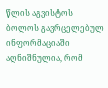წლის აგვისტოს ბოლოს გავრცელებულ ინფორმაციაში აღნიშნულია, რომ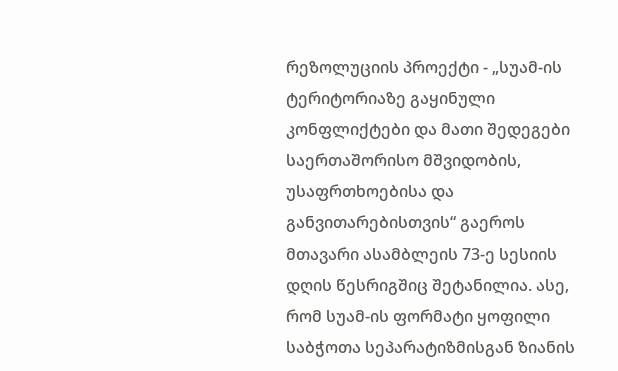რეზოლუციის პროექტი - „სუამ-ის ტერიტორიაზე გაყინული კონფლიქტები და მათი შედეგები საერთაშორისო მშვიდობის, უსაფრთხოებისა და განვითარებისთვის“ გაეროს მთავარი ასამბლეის 73-ე სესიის დღის წესრიგშიც შეტანილია. ასე, რომ სუამ-ის ფორმატი ყოფილი საბჭოთა სეპარატიზმისგან ზიანის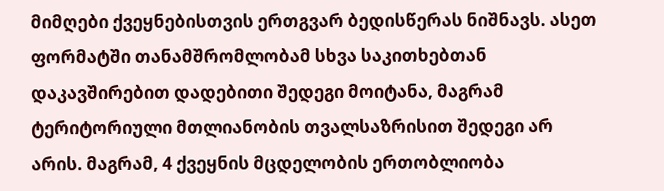მიმღები ქვეყნებისთვის ერთგვარ ბედისწერას ნიშნავს. ასეთ ფორმატში თანამშრომლობამ სხვა საკითხებთან დაკავშირებით დადებითი შედეგი მოიტანა, მაგრამ ტერიტორიული მთლიანობის თვალსაზრისით შედეგი არ არის. მაგრამ, 4 ქვეყნის მცდელობის ერთობლიობა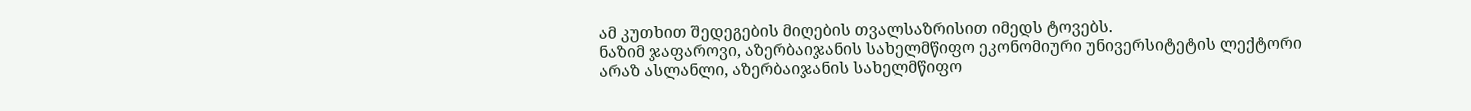ამ კუთხით შედეგების მიღების თვალსაზრისით იმედს ტოვებს.
ნაზიმ ჯაფაროვი, აზერბაიჯანის სახელმწიფო ეკონომიური უნივერსიტეტის ლექტორი
არაზ ასლანლი, აზერბაიჯანის სახელმწიფო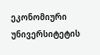ეკონომიური უნივერსიტეტის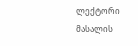ლექტორი
მასალის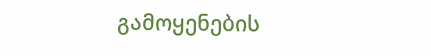გამოყენების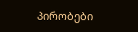პირობები